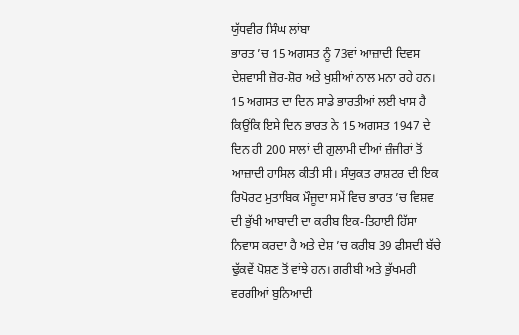ਯੁੱਧਵੀਰ ਸਿੰਘ ਲਾਂਬਾ
ਭਾਰਤ ’ਚ 15 ਅਗਸਤ ਨੂੰ 73ਵਾਂ ਆਜ਼ਾਦੀ ਦਿਵਸ ਦੇਸ਼ਵਾਸੀ ਜ਼ੋਰ-ਸ਼ੋਰ ਅਤੇ ਖੁਸ਼ੀਆਂ ਨਾਲ ਮਨਾ ਰਹੇ ਹਨ। 15 ਅਗਸਤ ਦਾ ਦਿਨ ਸਾਡੇ ਭਾਰਤੀਆਂ ਲਈ ਖਾਸ ਹੈ ਕਿਉਂਕਿ ਇਸੇ ਦਿਨ ਭਾਰਤ ਨੇ 15 ਅਗਸਤ 1947 ਦੇ ਦਿਨ ਹੀ 200 ਸਾਲਾਂ ਦੀ ਗੁਲਾਮੀ ਦੀਆਂ ਜ਼ੰਜੀਰਾਂ ਤੋਂ ਆਜ਼ਾਦੀ ਹਾਸਿਲ ਕੀਤੀ ਸੀ। ਸੰਯੁਕਤ ਰਾਸ਼ਟਰ ਦੀ ਇਕ ਰਿਪੋਰਟ ਮੁਤਾਬਿਕ ਮੌਜੂਦਾ ਸਮੇਂ ਵਿਚ ਭਾਰਤ ’ਚ ਵਿਸ਼ਵ ਦੀ ਭੁੱਖੀ ਆਬਾਦੀ ਦਾ ਕਰੀਬ ਇਕ-ਤਿਹਾਈ ਹਿੱਸਾ ਨਿਵਾਸ ਕਰਦਾ ਹੈ ਅਤੇ ਦੇਸ਼ ’ਚ ਕਰੀਬ 39 ਫੀਸਦੀ ਬੱਚੇ ਢੁੱਕਵੇਂ ਪੋਸ਼ਣ ਤੋਂ ਵਾਂਝੇ ਹਨ। ਗਰੀਬੀ ਅਤੇ ਭੁੱਖਮਰੀ ਵਰਗੀਆਂ ਬੁਨਿਆਦੀ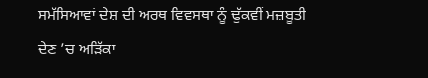ਸਮੱਸਿਆਵਾਂ ਦੇਸ਼ ਦੀ ਅਰਥ ਵਿਵਸਥਾ ਨੂੰ ਢੁੱਕਵੀਂ ਮਜ਼ਬੂਤੀ ਦੇਣ ’ਚ ਅੜਿੱਕਾ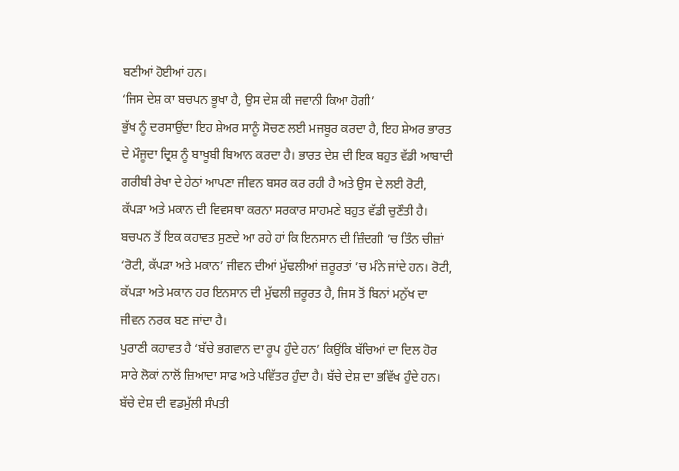ਬਣੀਆਂ ਹੋਈਆਂ ਹਨ।
‘ਜਿਸ ਦੇਸ਼ ਕਾ ਬਚਪਨ ਭੂਖਾ ਹੈ, ਉਸ ਦੇਸ਼ ਕੀ ਜਵਾਨੀ ਕਿਆ ਹੋਗੀ’
ਭੁੱਖ ਨੂੰ ਦਰਸਾਉਂਦਾ ਇਹ ਸ਼ੇਅਰ ਸਾਨੂੰ ਸੋਚਣ ਲਈ ਮਜਬੂਰ ਕਰਦਾ ਹੈ, ਇਹ ਸ਼ੇਅਰ ਭਾਰਤ ਦੇ ਮੌਜੂਦਾ ਦ੍ਰਿਸ਼ ਨੂੰ ਬਾਖੂਬੀ ਬਿਆਨ ਕਰਦਾ ਹੈ। ਭਾਰਤ ਦੇਸ਼ ਦੀ ਇਕ ਬਹੁਤ ਵੱਡੀ ਆਬਾਦੀ ਗਰੀਬੀ ਰੇਖਾ ਦੇ ਹੇਠਾਂ ਆਪਣਾ ਜੀਵਨ ਬਸਰ ਕਰ ਰਹੀ ਹੈ ਅਤੇ ਉਸ ਦੇ ਲਈ ਰੋਟੀ, ਕੱਪੜਾ ਅਤੇ ਮਕਾਨ ਦੀ ਵਿਵਸਥਾ ਕਰਨਾ ਸਰਕਾਰ ਸਾਹਮਣੇ ਬਹੁਤ ਵੱਡੀ ਚੁਣੌਤੀ ਹੈ। ਬਚਪਨ ਤੋਂ ਇਕ ਕਹਾਵਤ ਸੁਣਦੇ ਆ ਰਹੇ ਹਾਂ ਕਿ ਇਨਸਾਨ ਦੀ ਜ਼ਿੰਦਗੀ ’ਚ ਤਿੰਨ ਚੀਜ਼ਾਂ ‘ਰੋਟੀ, ਕੱਪੜਾ ਅਤੇ ਮਕਾਨ’ ਜੀਵਨ ਦੀਆਂ ਮੁੱਢਲੀਆਂ ਜ਼ਰੂਰਤਾਂ ’ਚ ਮੰਨੇ ਜਾਂਦੇ ਹਨ। ਰੋਟੀ, ਕੱਪੜਾ ਅਤੇ ਮਕਾਨ ਹਰ ਇਨਸਾਨ ਦੀ ਮੁੱਢਲੀ ਜ਼ਰੂਰਤ ਹੈ, ਜਿਸ ਤੋਂ ਬਿਨਾਂ ਮਨੁੱਖ ਦਾ ਜੀਵਨ ਨਰਕ ਬਣ ਜਾਂਦਾ ਹੈ।
ਪੁਰਾਣੀ ਕਹਾਵਤ ਹੈ ‘ਬੱਚੇ ਭਗਵਾਨ ਦਾ ਰੂਪ ਹੁੰਦੇ ਹਨ’ ਕਿਉਂਕਿ ਬੱਚਿਆਂ ਦਾ ਦਿਲ ਹੋਰ ਸਾਰੇ ਲੋਕਾਂ ਨਾਲੋਂ ਜ਼ਿਆਦਾ ਸਾਫ ਅਤੇ ਪਵਿੱਤਰ ਹੁੰਦਾ ਹੈ। ਬੱਚੇ ਦੇਸ਼ ਦਾ ਭਵਿੱਖ ਹੁੰਦੇ ਹਨ। ਬੱਚੇ ਦੇਸ਼ ਦੀ ਵਡਮੁੱਲੀ ਸੰਪਤੀ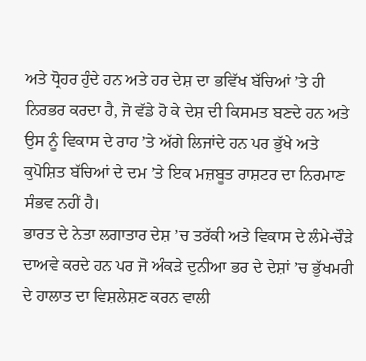ਅਤੇ ਧ੍ਰੋਹਰ ਹੁੰਦੇ ਹਨ ਅਤੇ ਹਰ ਦੇਸ਼ ਦਾ ਭਵਿੱਖ ਬੱਚਿਆਂ ’ਤੇ ਹੀ ਨਿਰਭਰ ਕਰਦਾ ਹੈ, ਜੋ ਵੱਡੇ ਹੋ ਕੇ ਦੇਸ਼ ਦੀ ਕਿਸਮਤ ਬਣਦੇ ਹਨ ਅਤੇ ਉਸ ਨੂੰ ਵਿਕਾਸ ਦੇ ਰਾਹ ’ਤੇ ਅੱਗੇ ਲਿਜਾਂਦੇ ਹਨ ਪਰ ਭੁੱਖੇ ਅਤੇ ਕੁਪੋਸ਼ਿਤ ਬੱਚਿਆਂ ਦੇ ਦਮ ’ਤੇ ਇਕ ਮਜ਼ਬੂਤ ਰਾਸ਼ਟਰ ਦਾ ਨਿਰਮਾਣ ਸੰਭਵ ਨਹੀਂ ਹੈ।
ਭਾਰਤ ਦੇ ਨੇਤਾ ਲਗਾਤਾਰ ਦੇਸ਼ ’ਚ ਤਰੱਕੀ ਅਤੇ ਵਿਕਾਸ ਦੇ ਲੰਮੇ-ਚੌੜੇ ਦਾਅਵੇ ਕਰਦੇ ਹਨ ਪਰ ਜੋ ਅੰਕੜੇ ਦੁਨੀਆ ਭਰ ਦੇ ਦੇਸ਼ਾਂ ’ਚ ਭੁੱਖਮਰੀ ਦੇ ਹਾਲਾਤ ਦਾ ਵਿਸ਼ਲੇਸ਼ਣ ਕਰਨ ਵਾਲੀ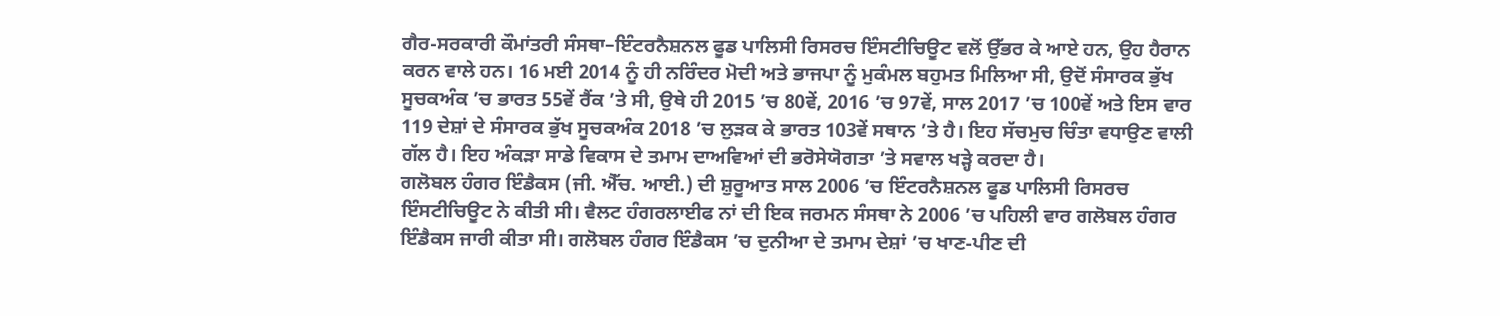ਗੈਰ-ਸਰਕਾਰੀ ਕੌਮਾਂਤਰੀ ਸੰਸਥਾ–ਇੰਟਰਨੈਸ਼ਨਲ ਫੂਡ ਪਾਲਿਸੀ ਰਿਸਰਚ ਇੰਸਟੀਚਿਊਟ ਵਲੋਂ ਉੱਭਰ ਕੇ ਆਏ ਹਨ, ਉਹ ਹੈਰਾਨ ਕਰਨ ਵਾਲੇ ਹਨ। 16 ਮਈ 2014 ਨੂੰ ਹੀ ਨਰਿੰਦਰ ਮੋਦੀ ਅਤੇ ਭਾਜਪਾ ਨੂੰ ਮੁਕੰਮਲ ਬਹੁਮਤ ਮਿਲਿਆ ਸੀ, ਉਦੋਂ ਸੰਸਾਰਕ ਭੁੱਖ ਸੂਚਕਅੰਕ ’ਚ ਭਾਰਤ 55ਵੇਂ ਰੈਂਕ ’ਤੇ ਸੀ, ਉਥੇ ਹੀ 2015 ’ਚ 80ਵੇਂ, 2016 ’ਚ 97ਵੇਂ, ਸਾਲ 2017 ’ਚ 100ਵੇਂ ਅਤੇ ਇਸ ਵਾਰ 119 ਦੇਸ਼ਾਂ ਦੇ ਸੰਸਾਰਕ ਭੁੱਖ ਸੂਚਕਅੰਕ 2018 ’ਚ ਲੁੜਕ ਕੇ ਭਾਰਤ 103ਵੇਂ ਸਥਾਨ ’ਤੇ ਹੈ। ਇਹ ਸੱਚਮੁਚ ਚਿੰਤਾ ਵਧਾਉਣ ਵਾਲੀ ਗੱਲ ਹੈ। ਇਹ ਅੰਕੜਾ ਸਾਡੇ ਵਿਕਾਸ ਦੇ ਤਮਾਮ ਦਾਅਵਿਆਂ ਦੀ ਭਰੋਸੇਯੋਗਤਾ ’ਤੇ ਸਵਾਲ ਖੜ੍ਹੇ ਕਰਦਾ ਹੈ।
ਗਲੋਬਲ ਹੰਗਰ ਇੰਡੈਕਸ (ਜੀ. ਐੱਚ. ਆਈ.) ਦੀ ਸ਼ੁਰੂਆਤ ਸਾਲ 2006 ’ਚ ਇੰਟਰਨੈਸ਼ਨਲ ਫੂਡ ਪਾਲਿਸੀ ਰਿਸਰਚ ਇੰਸਟੀਚਿਊਟ ਨੇ ਕੀਤੀ ਸੀ। ਵੈਲਟ ਹੰਗਰਲਾਈਫ ਨਾਂ ਦੀ ਇਕ ਜਰਮਨ ਸੰਸਥਾ ਨੇ 2006 ’ਚ ਪਹਿਲੀ ਵਾਰ ਗਲੋਬਲ ਹੰਗਰ ਇੰਡੈਕਸ ਜਾਰੀ ਕੀਤਾ ਸੀ। ਗਲੋਬਲ ਹੰਗਰ ਇੰਡੈਕਸ ’ਚ ਦੁਨੀਆ ਦੇ ਤਮਾਮ ਦੇਸ਼ਾਂ ’ਚ ਖਾਣ-ਪੀਣ ਦੀ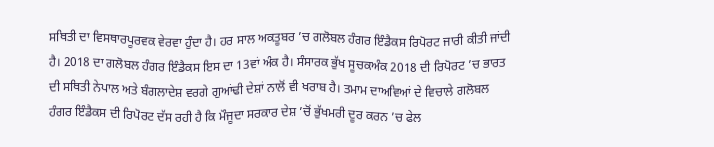ਸਥਿਤੀ ਦਾ ਵਿਸਥਾਰਪੂਰਵਕ ਵੇਰਵਾ ਹੁੰਦਾ ਹੈ। ਹਰ ਸਾਲ ਅਕਤੂਬਰ ’ਚ ਗਲੋਬਲ ਹੰਗਰ ਇੰਡੈਕਸ ਰਿਪੋਰਟ ਜਾਰੀ ਕੀਤੀ ਜਾਂਦੀ ਹੈ। 2018 ਦਾ ਗਲੋਬਲ ਹੰਗਰ ਇੰਡੈਕਸ ਇਸ ਦਾ 13ਵਾਂ ਅੰਕ ਹੈ। ਸੰਸਾਰਕ ਭੁੱਖ ਸੂਚਕਅੰਕ 2018 ਦੀ ਰਿਪੋਰਟ ’ਚ ਭਾਰਤ ਦੀ ਸਥਿਤੀ ਨੇਪਾਲ ਅਤੇ ਬੰਗਲਾਦੇਸ਼ ਵਰਗੇ ਗੁਆਂਢੀ ਦੇਸ਼ਾਂ ਨਾਲੋਂ ਵੀ ਖਰਾਬ ਹੈ। ਤਮਾਮ ਦਾਅਵਿਆਂ ਦੇ ਵਿਚਾਲੇ ਗਲੋਬਲ ਹੰਗਰ ਇੰਡੈਕਸ ਦੀ ਰਿਪੋਰਟ ਦੱਸ ਰਹੀ ਹੈ ਕਿ ਮੌਜੂਦਾ ਸਰਕਾਰ ਦੇਸ਼ ’ਚੋਂ ਭੁੱਖਮਰੀ ਦੂਰ ਕਰਨ ’ਚ ਫੇਲ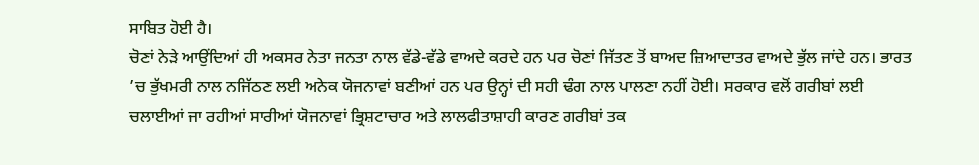ਸਾਬਿਤ ਹੋਈ ਹੈ।
ਚੋਣਾਂ ਨੇੜੇ ਆਉਂਦਿਆਂ ਹੀ ਅਕਸਰ ਨੇਤਾ ਜਨਤਾ ਨਾਲ ਵੱਡੇ-ਵੱਡੇ ਵਾਅਦੇ ਕਰਦੇ ਹਨ ਪਰ ਚੋਣਾਂ ਜਿੱਤਣ ਤੋਂ ਬਾਅਦ ਜ਼ਿਆਦਾਤਰ ਵਾਅਦੇ ਭੁੱਲ ਜਾਂਦੇ ਹਨ। ਭਾਰਤ ’ਚ ਭੁੱਖਮਰੀ ਨਾਲ ਨਜਿੱਠਣ ਲਈ ਅਨੇਕ ਯੋਜਨਾਵਾਂ ਬਣੀਆਂ ਹਨ ਪਰ ਉਨ੍ਹਾਂ ਦੀ ਸਹੀ ਢੰਗ ਨਾਲ ਪਾਲਣਾ ਨਹੀਂ ਹੋਈ। ਸਰਕਾਰ ਵਲੋਂ ਗਰੀਬਾਂ ਲਈ ਚਲਾਈਆਂ ਜਾ ਰਹੀਆਂ ਸਾਰੀਆਂ ਯੋਜਨਾਵਾਂ ਭ੍ਰਿਸ਼ਟਾਚਾਰ ਅਤੇ ਲਾਲਫੀਤਾਸ਼ਾਹੀ ਕਾਰਣ ਗਰੀਬਾਂ ਤਕ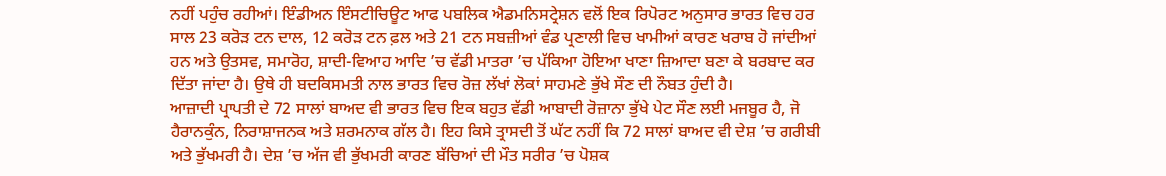ਨਹੀਂ ਪਹੁੰਚ ਰਹੀਆਂ। ਇੰਡੀਅਨ ਇੰਸਟੀਚਿਊਟ ਆਫ ਪਬਲਿਕ ਐਡਮਨਿਸਟ੍ਰੇਸ਼ਨ ਵਲੋਂ ਇਕ ਰਿਪੋਰਟ ਅਨੁਸਾਰ ਭਾਰਤ ਵਿਚ ਹਰ ਸਾਲ 23 ਕਰੋੜ ਟਨ ਦਾਲ, 12 ਕਰੋੜ ਟਨ ਫ਼ਲ ਅਤੇ 21 ਟਨ ਸਬਜ਼ੀਆਂ ਵੰਡ ਪ੍ਰਣਾਲੀ ਵਿਚ ਖਾਮੀਆਂ ਕਾਰਣ ਖਰਾਬ ਹੋ ਜਾਂਦੀਆਂ ਹਨ ਅਤੇ ਉਤਸਵ, ਸਮਾਰੋਹ, ਸ਼ਾਦੀ-ਵਿਆਹ ਆਦਿ ’ਚ ਵੱਡੀ ਮਾਤਰਾ ’ਚ ਪੱਕਿਆ ਹੋਇਆ ਖਾਣਾ ਜ਼ਿਆਦਾ ਬਣਾ ਕੇ ਬਰਬਾਦ ਕਰ ਦਿੱਤਾ ਜਾਂਦਾ ਹੈ। ਉਥੇ ਹੀ ਬਦਕਿਸਮਤੀ ਨਾਲ ਭਾਰਤ ਵਿਚ ਰੋਜ਼ ਲੱਖਾਂ ਲੋਕਾਂ ਸਾਹਮਣੇ ਭੁੱਖੇ ਸੌਣ ਦੀ ਨੌਬਤ ਹੁੰਦੀ ਹੈ।
ਆਜ਼ਾਦੀ ਪ੍ਰਾਪਤੀ ਦੇ 72 ਸਾਲਾਂ ਬਾਅਦ ਵੀ ਭਾਰਤ ਵਿਚ ਇਕ ਬਹੁਤ ਵੱਡੀ ਆਬਾਦੀ ਰੋਜ਼ਾਨਾ ਭੁੱਖੇ ਪੇਟ ਸੌਣ ਲਈ ਮਜਬੂਰ ਹੈ, ਜੋ ਹੈਰਾਨਕੁੰਨ, ਨਿਰਾਸ਼ਾਜਨਕ ਅਤੇ ਸ਼ਰਮਨਾਕ ਗੱਲ ਹੈ। ਇਹ ਕਿਸੇ ਤ੍ਰਾਸਦੀ ਤੋਂ ਘੱਟ ਨਹੀਂ ਕਿ 72 ਸਾਲਾਂ ਬਾਅਦ ਵੀ ਦੇਸ਼ ’ਚ ਗਰੀਬੀ ਅਤੇ ਭੁੱਖਮਰੀ ਹੈ। ਦੇਸ਼ ’ਚ ਅੱਜ ਵੀ ਭੁੱਖਮਰੀ ਕਾਰਣ ਬੱਚਿਆਂ ਦੀ ਮੌਤ ਸਰੀਰ ’ਚ ਪੋਸ਼ਕ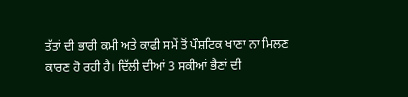ਤੱਤਾਂ ਦੀ ਭਾਰੀ ਕਮੀ ਅਤੇ ਕਾਫੀ ਸਮੇਂ ਤੋਂ ਪੌਸ਼ਟਿਕ ਖਾਣਾ ਨਾ ਮਿਲਣ ਕਾਰਣ ਹੋ ਰਹੀ ਹੈ। ਦਿੱਲੀ ਦੀਆਂ 3 ਸਕੀਆਂ ਭੈਣਾਂ ਦੀ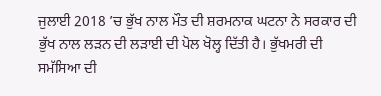ਜੁਲਾਈ 2018 ’ਚ ਭੁੱਖ ਨਾਲ ਮੌਤ ਦੀ ਸ਼ਰਮਨਾਕ ਘਟਨਾ ਨੇ ਸਰਕਾਰ ਦੀ ਭੁੱਖ ਨਾਲ ਲੜਨ ਦੀ ਲੜਾਈ ਦੀ ਪੋਲ ਖੋਲ੍ਹ ਦਿੱਤੀ ਹੈ। ਭੁੱਖਮਰੀ ਦੀ ਸਮੱਸਿਆ ਦੀ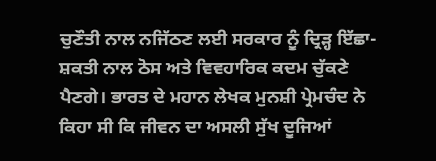ਚੁਣੌਤੀ ਨਾਲ ਨਜਿੱਠਣ ਲਈ ਸਰਕਾਰ ਨੂੰ ਦ੍ਰਿੜ੍ਹ ਇੱਛਾ-ਸ਼ਕਤੀ ਨਾਲ ਠੋਸ ਅਤੇ ਵਿਵਹਾਰਿਕ ਕਦਮ ਚੁੱਕਣੇ ਪੈਣਗੇ। ਭਾਰਤ ਦੇ ਮਹਾਨ ਲੇਖਕ ਮੁਨਸ਼ੀ ਪ੍ਰੇਮਚੰਦ ਨੇ ਕਿਹਾ ਸੀ ਕਿ ਜੀਵਨ ਦਾ ਅਸਲੀ ਸੁੱਖ ਦੂਜਿਆਂ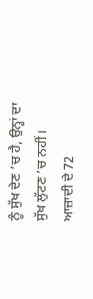ਨੂੰ ਸੁੱਖ ਦੇਣ ’ਚ ਹੈ, ਉਨ੍ਹਾਂ ਦਾ ਸੁੱਖ ਲੁੱਟਣ ’ਚ ਨਹੀਂ।
ਆਜ਼ਾਦੀ ਦੇ 72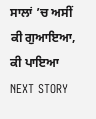ਸਾਲਾਂ ’ਚ ਅਸੀਂ ਕੀ ਗੁਆਇਆ, ਕੀ ਪਾਇਆ
NEXT STORY